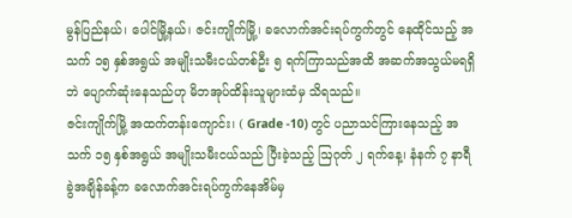မွန်ပြည်နယ်၊ ပေါင်မြို့နယ်၊ ဇင်းကျိုက်မြို့၊ ခလောက်အင်းရပ်ကွက်တွင် နေထိုင်သည့် အသက် ၁၅ နှစ်အရွယ် အမျိုးသမီးငယ်တစ်ဦး ၅ ရက်ကြာသည်အထိ အဆက်အသွယ်မရရှိဘဲ ပျောက်ဆုံးနေသည်ဟု မိဘအုပ်ထိန်းသူများထံမှ သိရသည်။
ဇင်းကျိုက်မြို့ အထက်တန်းကျောင်း၊ ( Grade -10) တွင် ပညာသင်ကြားနေသည့် အသက် ၁၅ နှစ်အရွယ် အမျိုးသမီးငယ်သည် ပြီးခဲ့သည့် ဩဂုတ် ၂ ရက်နေ့၊ နံနက် ၇ နာရီခွဲအချိန်ခန့်က ခလောက်အင်းရပ်ကွက်နေအိမ်မှ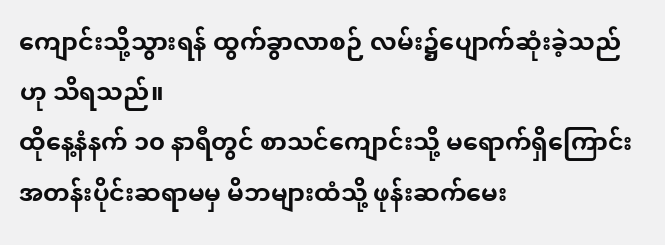ကျောင်းသို့သွားရန် ထွက်ခွာလာစဉ် လမ်း၌ပျောက်ဆုံးခဲ့သည်ဟု သိရသည်။
ထိုနေ့နံနက် ၁၀ နာရီတွင် စာသင်ကျောင်းသို့ မရောက်ရှိကြောင်း အတန်းပိုင်းဆရာမမှ မိဘများထံသို့ ဖုန်းဆက်မေး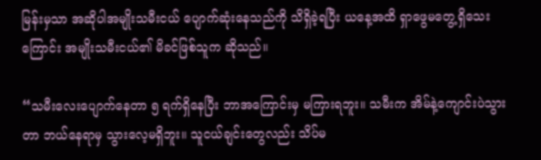မြန်းမှသာ အဆိုပါအမျိုးသမီးငယ် ပျောက်ဆုံးနေသည်ကို သိရှိခဲ့ရပြီး ယနေ့အထိ ရှာဖွေမတွေ့ရှိသေးကြောင်း အမျိုးသမီးငယ်၏ မိခင်ဖြစ်သူက ဆိုသည်။

“သမီးလေးပျောက်နေတာ ၅ ရက်ရှိနေပြီး ဘာအကြောင်းမှ မကြားရဘူး။ သမီးက အိမ်နဲ့ကျောင်းပဲသွားတာ ဘယ်နေရာမှ သွားလေ့မရှိဘူး။ သူငယ်ချင်းတွေလည်း သိပ်မ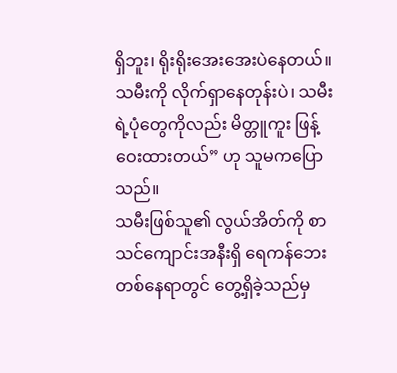ရှိဘူး၊ ရိုးရိုးအေးအေးပဲနေတယ်။ သမီးကို လိုက်ရှာနေတုန်းပဲ၊ သမီးရဲ့ပုံတွေကိုလည်း မိတ္တူကူး ဖြန့်ဝေးထားတယ်” ဟု သူမကပြောသည်။
သမီးဖြစ်သူ၏ လွယ်အိတ်ကို စာသင်ကျောင်းအနီးရှိ ရေကန်ဘေးတစ်နေရာတွင် တွေ့ရှိခဲ့သည်မှ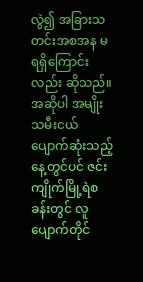လွဲ၍ အခြားသတင်းအစအန မရရှိကြောင်းလည်း ဆိုသည်။
အဆိုပါ အမျိုးသမီးငယ် ပျောက်ဆုံးသည့်နေ့တွင်ပင် ဇင်းကျိုက်မြို့ရဲစခန်းတွင် လူပျောက်တိုင်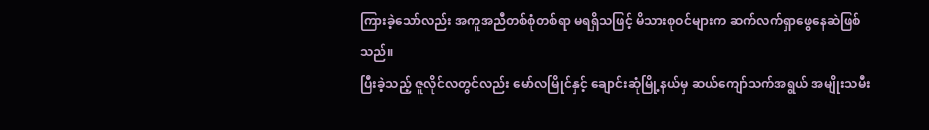ကြားခဲ့သော်လည်း အကူအညီတစ်စုံတစ်ရာ မရရှိသဖြင့် မိသားစုဝင်များက ဆက်လက်ရှာဖွေနေဆဲဖြစ်သည်။
ပြီးခဲ့သည့် ဇူလိုင်လတွင်လည်း မော်လမြိုင်နှင့် ချောင်းဆုံမြို့နယ်မှ ဆယ်ကျော်သက်အရွယ် အမျိုးသမီး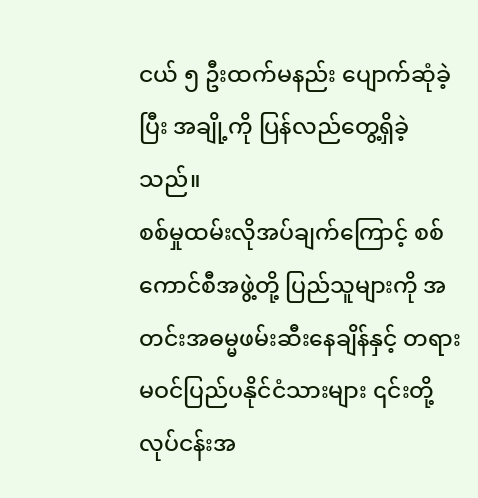ငယ် ၅ ဦးထက်မနည်း ပျောက်ဆုံခဲ့ပြီး အချို့ကို ပြန်လည်တွေ့ရှိခဲ့သည်။
စစ်မှုထမ်းလိုအပ်ချက်ကြောင့် စစ်ကောင်စီအဖွဲ့တို့ ပြည်သူများကို အတင်းအဓမ္မဖမ်းဆီးနေချိန်နှင့် တရားမဝင်ပြည်ပနိုင်ငံသားများ ၎င်းတို့လုပ်ငန်းအ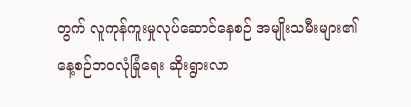တွက် လူကုန်ကူးမှုလုပ်ဆောင်နေစဉ် အမျိုးသမီးများ၏ နေ့စဉ်ဘဝလုံခြုံရေး ဆိုးရွားလာ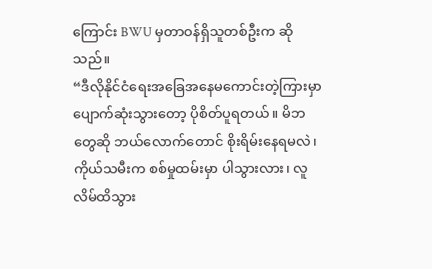ကြောင်း BWU မှတာဝန်ရှိသူတစ်ဦးက ဆိုသည်။
“ဒီလိုနိုင်ငံရေးအခြေအနေမကောင်းတဲ့ကြားမှာ ပျောက်ဆုံးသွားတော့ ပိုစိတ်ပူရတယ်။ မိဘတွေဆို ဘယ်လောက်တောင် စိုးရိမ်းနေရမလဲ၊ ကိုယ်သမီးက စစ်မှုထမ်းမှာ ပါသွားလား၊ လူလိမ်ထိသွား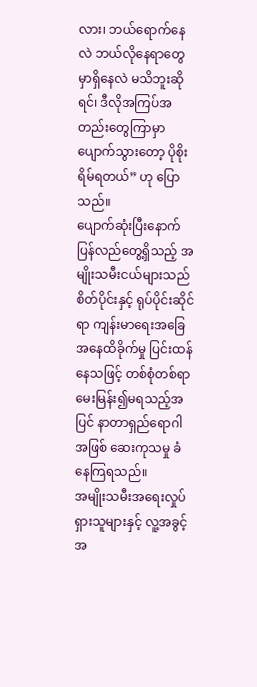လား၊ ဘယ်ရောက်နေလဲ ဘယ်လိုနေရာတွေမှာရှိနေလဲ မသိဘူးဆိုရင်၊ ဒီလိုအကြပ်အတည်းတွေကြာမှာ ပျောက်သွားတော့ ပိုစိုးရိမ်ရတယ်” ဟု ပြောသည်။
ပျောက်ဆုံးပြီးနောက် ပြန်လည်တွေ့ရှိသည့် အမျိုးသမီးငယ်များသည် စိတ်ပိုင်းနှင့် ရုပ်ပိုင်းဆိုင်ရာ ကျန်းမာရေးအခြေအနေထိခိုက်မှု ပြင်းထန်နေသဖြင့် တစ်စုံတစ်ရာ မေးမြန်း၍မရသည့်အပြင် နာတာရှည်ရောဂါအဖြစ် ဆေးကုသမှု ခံနေကြရသည်။
အမျိုးသမီးအရေးလှုပ်ရှားသူများနှင့် လူ့အခွင့်အ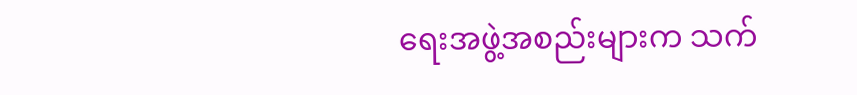ရေးအဖွဲ့အစည်းများက သက်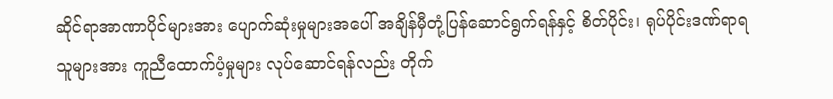ဆိုင်ရာအာဏာပိုင်များအား ပျောက်ဆုံးမှုများအပေါ် အချိန်မှီတုံ့ပြန်ဆောင်ရွက်ရန်နှင့် စိတ်ပိုင်း၊ ရုပ်ပိုင်းဒဏ်ရာရသူများအား ကူညီထောက်ပံ့မှုများ လုပ်ဆောင်ရန်လည်း တိုက်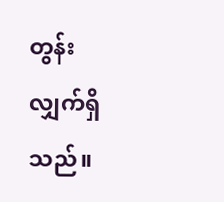တွန်းလျှက်ရှိသည်။